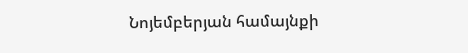Նոյեմբերյան համայնքի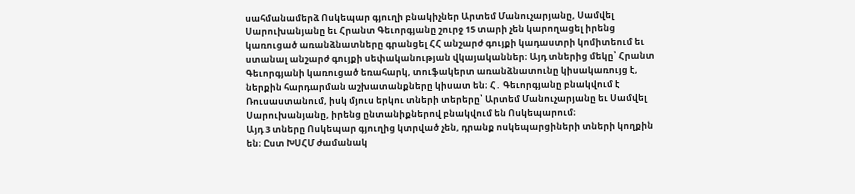սահմանամերձ Ոսկեպար գյուղի բնակիչներ Արտեմ Մանուչարյանը, Սամվել Սարուխանյանը եւ Հրանտ Գեւորգյանը շուրջ 15 տարի չեն կարողացել իրենց կառուցած առանձնատները գրանցել ՀՀ անշարժ գույքի կադաստրի կոմիտեում եւ ստանալ անշարժ գույքի սեփականության վկայականներ։ Այդ տներից մեկը՝ Հրանտ Գեւորգյանի կառուցած եռահարկ, տուֆակերտ առանձնատունը կիսակառույց է, ներքին հարդարման աշխատանքները կիսատ են։ Հ․ Գեւորգյանը բնակվում է Ռուսաստանում, իսկ մյուս երկու տների տերերը՝ Արտեմ Մանուչարյանը եւ Սամվել Սարուխանյանը, իրենց ընտանիքներով բնակվում են Ոսկեպարում։
Այդ 3 տները Ոսկեպար գյուղից կտրված չեն, դրանք ոսկեպարցիների տների կողքին են։ Ըստ ԽՍՀՄ ժամանակ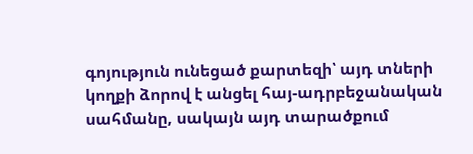գոյություն ունեցած քարտեզի՝ այդ տների կողքի ձորով է անցել հայ-ադրբեջանական սահմանը, սակայն այդ տարածքում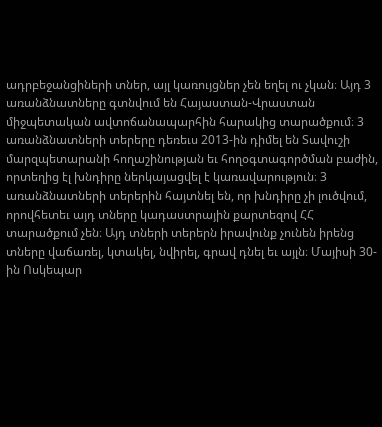ադրբեջանցիների տներ, այլ կառույցներ չեն եղել ու չկան։ Այդ 3 առանձնատները գտնվում են Հայաստան-Վրաստան միջպետական ավտոճանապարհին հարակից տարածքում։ 3 առանձնատների տերերը դեռեւս 2013-ին դիմել են Տավուշի մարզպետարանի հողաշինության եւ հողօգտագործման բաժին, որտեղից էլ խնդիրը ներկայացվել է կառավարություն։ 3 առանձնատների տերերին հայտնել են, որ խնդիրը չի լուծվում, որովհետեւ այդ տները կադաստրային քարտեզով ՀՀ տարածքում չեն։ Այդ տների տերերն իրավունք չունեն իրենց տները վաճառել, կտակել, նվիրել, գրավ դնել եւ այլն։ Մայիսի 30-ին Ոսկեպար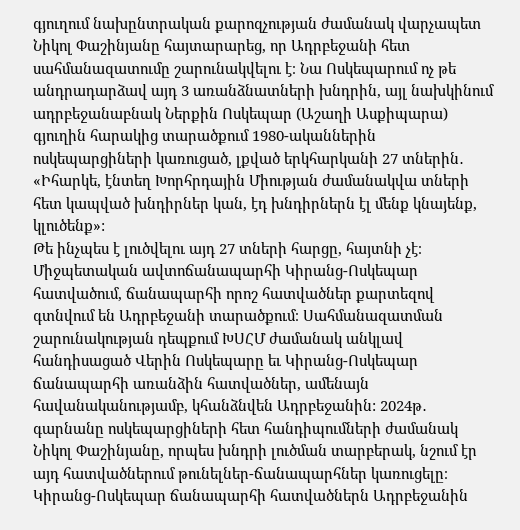գյուղում նախընտրական քարոզչության ժամանակ վարչապետ Նիկոլ Փաշինյանը հայտարարեց, որ Ադրբեջանի հետ սահմանազատումը շարունակվելու է։ Նա Ոսկեպարում ոչ թե անդրադարձավ այդ 3 առանձնատների խնդրին, այլ նախկինում ադրբեջանաբնակ Ներքին Ոսկեպար (Աշաղի Ասքիպարա) գյուղին հարակից տարածքում 1980-ականներին ոսկեպարցիների կառուցած, լքված երկհարկանի 27 տներին․ «Իհարկե, էնտեղ Խորհրդային Միության ժամանակվա տների հետ կապված խնդիրներ կան, էդ խնդիրներն էլ մենք կնայենք, կլուծենք»:
Թե ինչպես է լուծվելու այդ 27 տների հարցը, հայտնի չէ։ Միջպետական ավտոճանապարհի Կիրանց-Ոսկեպար հատվածում, ճանապարհի որոշ հատվածներ քարտեզով գտնվում են Ադրբեջանի տարածքում։ Սահմանազատման շարունակության դեպքում ԽՍՀՄ ժամանակ անկլավ հանդիսացած Վերին Ոսկեպարը եւ Կիրանց-Ոսկեպար ճանապարհի առանձին հատվածներ, ամենայն հավանականությամբ, կհանձնվեն Ադրբեջանին: 2024թ․ գարնանը ոսկեպարցիների հետ հանդիպումների ժամանակ Նիկոլ Փաշինյանը, որպես խնդրի լուծման տարբերակ, նշում էր այդ հատվածներում թունելներ-ճանապարհներ կառուցելը։ Կիրանց-Ոսկեպար ճանապարհի հատվածներն Ադրբեջանին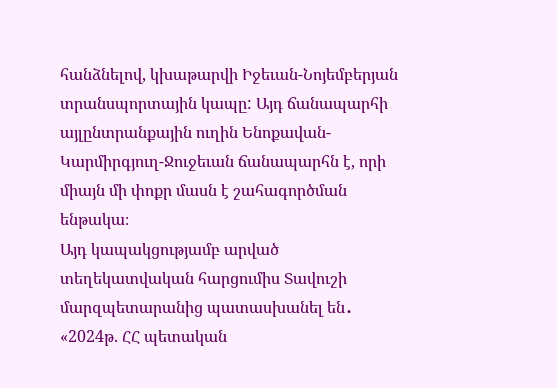հանձնելով, կխաթարվի Իջեւան-Նոյեմբերյան տրանսպորտային կապը: Այդ ճանապարհի այլընտրանքային ուղին Ենոքավան-Կարմիրգյուղ-Ջուջեւան ճանապարհն է, որի միայն մի փոքր մասն է շահագործման ենթակա։
Այդ կապակցությամբ արված տեղեկատվական հարցումիս Տավուշի մարզպետարանից պատասխանել են․ «2024թ. ՀՀ պետական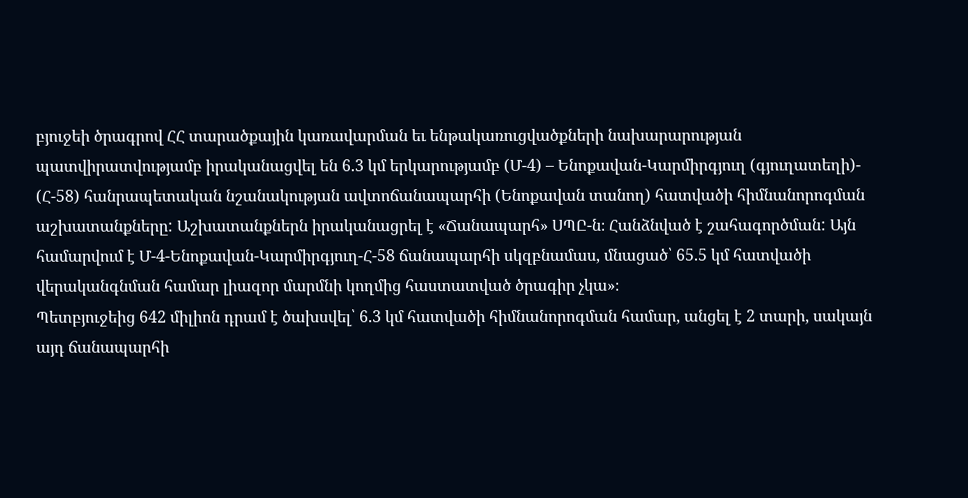բյուջեի ծրագրով ՀՀ տարածքային կառավարման եւ ենթակառուցվածքների նախարարության պատվիրատվությամբ իրականացվել են 6.3 կմ երկարությամբ (Մ-4) – Ենոքավան-Կարմիրգյուղ (գյուղատեղի)- (Հ-58) հանրապետական նշանակության ավտոճանապարհի (Ենոքավան տանող) հատվածի հիմնանորոգման աշխատանքները: Աշխատանքներն իրականացրել է «Ճանապարհ» ՍՊԸ-ն։ Հանձնված է շահագործման: Այն համարվում է Մ-4-Ենոքավան-Կարմիրգյուղ-Հ-58 ճանապարհի սկզբնամաս, մնացած՝ 65.5 կմ հատվածի վերականգնման համար լիազոր մարմնի կողմից հաստատված ծրագիր չկա»։
Պետբյուջեից 642 միլիոն դրամ է ծախսվել՝ 6.3 կմ հատվածի հիմնանորոգման համար, անցել է 2 տարի, սակայն այդ ճանապարհի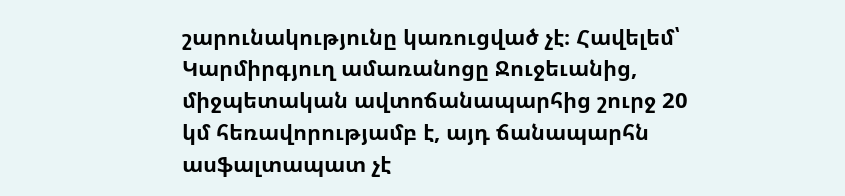շարունակությունը կառուցված չէ։ Հավելեմ՝ Կարմիրգյուղ ամառանոցը Ջուջեւանից, միջպետական ավտոճանապարհից շուրջ 20 կմ հեռավորությամբ է, այդ ճանապարհն ասֆալտապատ չէ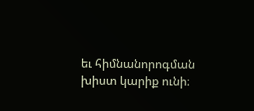եւ հիմնանորոգման խիստ կարիք ունի։